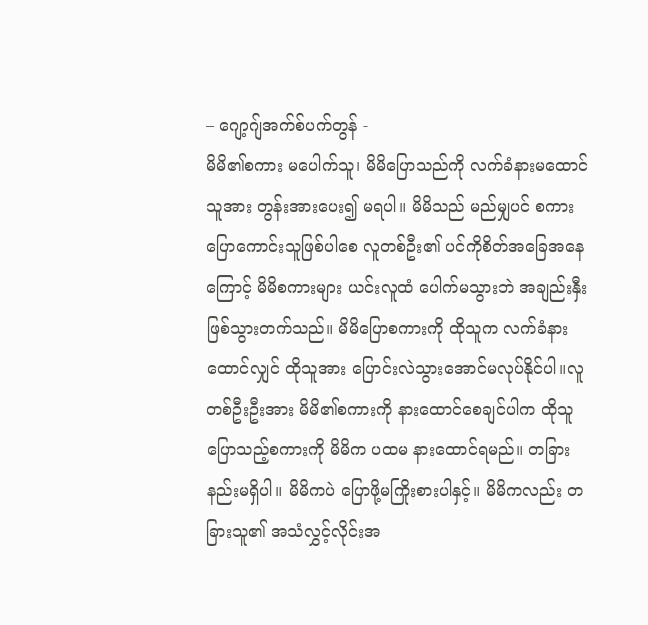– ဂျော့ဂျ်အက်စ်ပက်တွန် -
မိမိ၏စကား မပေါက်သူ၊ မိမိပြောသည်ကို လက်ခံနားမထောင်သူအား တွန်းအားပေး၍ မရပါ။ မိမိသည် မည်မျှပင် စကားပြောကောင်းသူဖြစ်ပါစေ လူတစ်ဦး၏ ပင်ကိုစိတ်အခြေအနေကြောင့် မိမိစကားများ ယင်းလူထံ ပေါက်မသွားဘဲ အချည်းနှီး ဖြစ်သွားတက်သည်။ မိမိပြောစကားကို ထိုသူက လက်ခံနားထောင်လျှင် ထိုသူအား ပြောင်းလဲသွားအောင်မလုပ်နိုင်ပါ။လူတစ်ဦးဦးအား မိမိ၏စကားကို နားထောင်စေချင်ပါက ထိုသူပြောသည့်စကားကို မိမိက ပထမ နားထောင်ရမည်။ တခြားနည်းမရှိပါ။ မိမိကပဲ ပြောဖို့မကြိုးစားပါနှင့်။ မိမိကလည်း တခြားသူ၏ အသံလွှင့်လိုင်းအ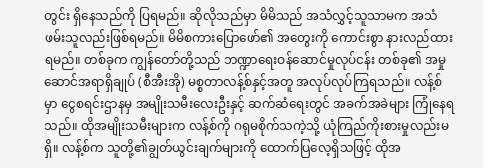တွင်း ရှိနေသည်ကို ပြရမည်။ ဆိုလိုသည်မှာ မိမိသည် အသံလွှင့်သူသာမက အသံဖမ်းသူလည်းဖြစ်ရမည်။ မိမိစကားပြောဖော်၏ အတွေးကို ကောင်းစွာ နားလည်ထားရမည်။ တစ်ခုက ကျွန်တော်တို့သည် ဘဏ္ဍာရေးဝန်ဆောင်မှုလုပ်ငန်း တစ်ခု၏ အမှု ဆောင်အရာရှိချုပ် (စီအီးအို) မစ္စတာလန့်စ်နှင့်အတူ အလုပ်လုပ်ကြရသည်။ လန့်စ်မှာ ငွေစရင်းဌာနမှ အမျိုးသမီးလေးဦးနှင့် ဆက်ဆံရေးတွင် အခက်အခဲများ ကြုံနေရသည်။ ထိုအမျိုးသမီးများက လန့်စ်ကို ဂရုမစိုက်သကဲ့သို့ ယုံကြည်ကိုးစားမှုလည်းမရှိ။ လန့်စ်က သူတို့၏ချွတ်ယွင်းချက်များကို ထောက်ပြလေ့ရှိသဖြင့် ထိုအ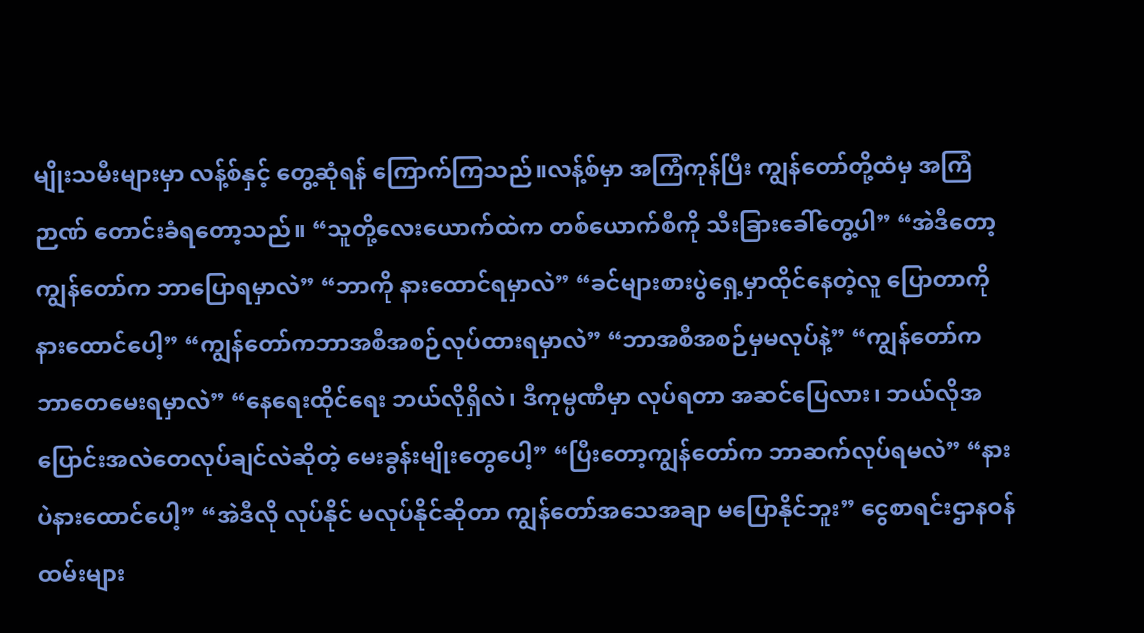မျိုးသမီးများမှာ လန့်စ်နှင့် တွေ့ဆုံရန် ကြောက်ကြသည်။လန့်စ်မှာ အကြံကုန်ပြီး ကျွန်တော်တို့ထံမှ အကြံဉာဏ် တောင်းခံရတော့သည်။ “သူတို့လေးယောက်ထဲက တစ်ယောက်စီကို သီးခြားခေါ်တွေ့ပါ” “အဲဒီတော့ ကျွန်တော်က ဘာပြောရမှာလဲ” “ဘာကို နားထောင်ရမှာလဲ” “ခင်များစားပွဲရှေ့မှာထိုင်နေတဲ့လူ ပြောတာကို နားထောင်ပေါ့” “ကျွန်တော်ကဘာအစီအစဉ်လုပ်ထားရမှာလဲ” “ဘာအစီအစဉ်မှမလုပ်နဲ့” “ကျွန်တော်က ဘာတေမေးရမှာလဲ” “နေရေးထိုင်ရေး ဘယ်လိုရှိလဲ၊ ဒီကုမ္ပဏီမှာ လုပ်ရတာ အဆင်ပြေလား၊ ဘယ်လိုအပြောင်းအလဲတေလုပ်ချင်လဲဆိုတဲ့ မေးခွန်းမျိုးတွေပေါ့” “ပြီးတော့ကျွန်တော်က ဘာဆက်လုပ်ရမလဲ” “နားပဲနားထောင်ပေါ့” “အဲဒီလို လုပ်နိုင် မလုပ်နိုင်ဆိုတာ ကျွန်တော်အသေအချာ မပြောနိုင်ဘူး” ငွေစာရင်းဌာနဝန်ထမ်းများ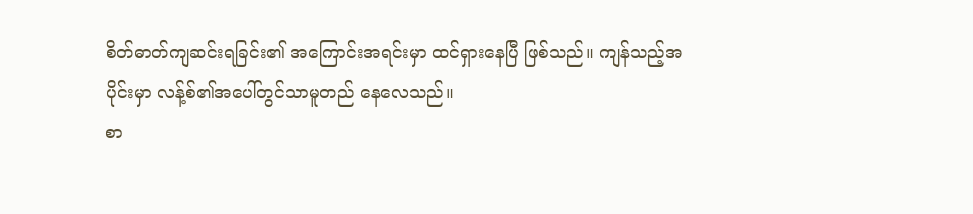စိတ်ဓာတ်ကျဆင်းရခြင်း၏ အကြောင်းအရင်းမှာ ထင်ရှားနေပြီ ဖြစ်သည်။ ကျန်သည့်အပိုင်းမှာ လန့်စ်၏အပေါ်တွင်သာမူတည် နေလေသည်။
စာ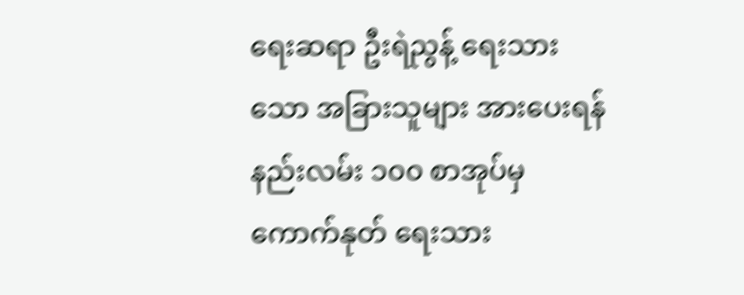ရေးဆရာ ဦးရဲညွန့် ရေးသားသော အခြားသူများ အားပေးရန် နည်းလမ်း ၁၀၀ စာအုပ်မှကောက်နုတ် ရေးသား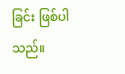ခြင်း ဖြစ်ပါသည်။